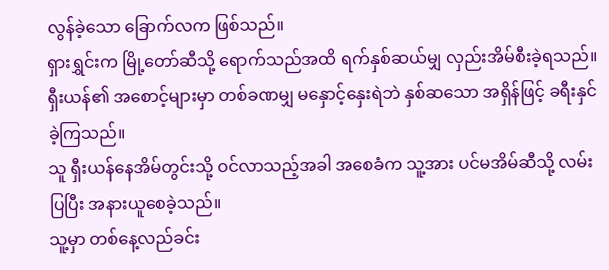လွန်ခဲ့သော ခြောက်လက ဖြစ်သည်။
ရှားရွှင်းက မြို့တော်ဆီသို့ ရောက်သည်အထိ ရက်နှစ်ဆယ်မျှ လှည်းအိမ်စီးခဲ့ရသည်။
ရှီးယန်၏ အစောင့်များမှာ တစ်ခဏမျှ မနှောင့်နှေးရဲဘဲ နှစ်ဆသော အရှိန်ဖြင့် ခရီးနှင်ခဲ့ကြသည်။
သူ ရှီးယန်နေအိမ်တွင်းသို့ ဝင်လာသည့်အခါ အစေခံက သူ့အား ပင်မအိမ်ဆီသို့ လမ်းပြပြီး အနားယူစေခဲ့သည်။
သူ့မှာ တစ်နေ့လည်ခင်း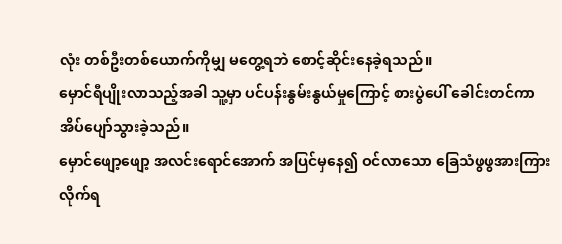လုံး တစ်ဦးတစ်ယောက်ကိုမျှ မတွေ့ရဘဲ စောင့်ဆိုင်းနေခဲ့ရသည်။
မှောင်ရီပျိုးလာသည့်အခါ သူ့မှာ ပင်ပန်းနွမ်းနွယ်မှုကြောင့် စားပွဲပေါ် ခေါင်းတင်ကာ အိပ်ပျော်သွားခဲ့သည်။
မှောင်ဖျော့ဖျော့ အလင်းရောင်အောက် အပြင်မှနေ၍ ဝင်လာသော ခြေသံဖွဖွအားကြားလိုက်ရ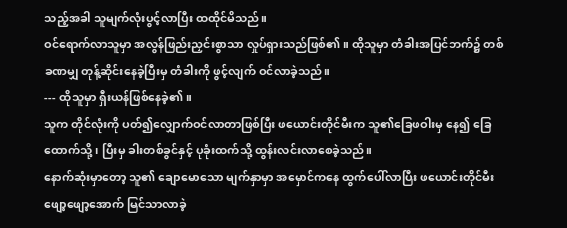သည့်အခါ သူမျက်လုံးပွင့်လာပြီး ထထိုင်မိသည်။
ဝင်ရောက်လာသူမှာ အလွန်ဖြည်းညှင်းစွာသာ လှုပ်ရှားသည်ဖြစ်၏။ ထိုသူမှာ တံခါးအပြင်ဘက်၌ တစ်ခဏမျှ တုန့်ဆိုင်းနေခဲ့ပြီးမှ တံခါးကို ဖွင့်လျက် ဝင်လာခဲ့သည်။
--- ထိုသူမှာ ရှီးယန်ဖြစ်နေခဲ့၏။
သူက တိုင်လုံးကို ပတ်၍လျှောက်ဝင်လာတာဖြစ်ပြီး ဖယောင်းတိုင်မီးက သူ၏ခြေဖဝါးမှ နေ၍ ခြေထောက်သို့၊ ပြီးမှ ခါးတစ်ခွင်နှင့် ပုခုံးထက်သို့ ထွန်းလင်းလာစေခဲ့သည်။
နောက်ဆုံးမှာတော့ သူ၏ ချောမောသော မျက်နှာမှာ အမှောင်ကနေ ထွက်ပေါ်လာပြီး ဖယောင်းတိုင်မီးဖျော့ဖျော့အောက် မြင်သာလာခဲ့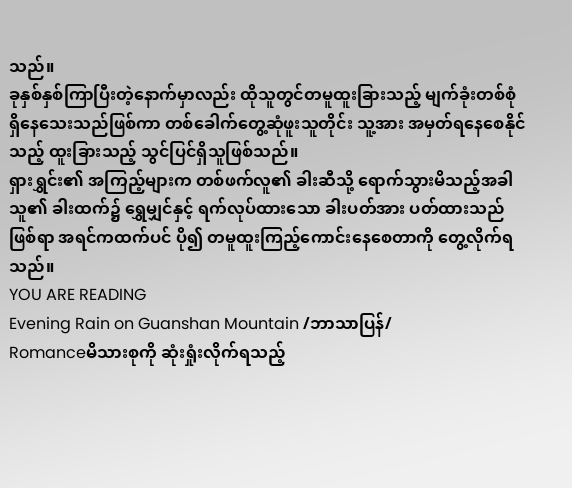သည်။
ခုနှစ်နှစ်ကြာပြီးတဲ့နောက်မှာလည်း ထိုသူတွင်တမူထူးခြားသည့် မျက်ခုံးတစ်စုံရှိနေသေးသည်ဖြစ်ကာ တစ်ခေါက်တွေ့ဆုံဖူးသူတိုင်း သူ့အား အမှတ်ရနေစေနိုင်သည့် ထူးခြားသည့် သွင်ပြင်ရှိသူဖြစ်သည်။
ရှားရွှင်း၏ အကြည့်များက တစ်ဖက်လူ၏ ခါးဆီသို့ ရောက်သွားမိသည့်အခါ သူ၏ ခါးထက်၌ ရွှေမျှင်နှင့် ရက်လုပ်ထားသော ခါးပတ်အား ပတ်ထားသည်ဖြစ်ရာ အရင်ကထက်ပင် ပို၍ တမူထူးကြည့်ကောင်းနေစေတာကို တွေ့လိုက်ရသည်။
YOU ARE READING
Evening Rain on Guanshan Mountain /ဘာသာပြန်/
Romanceမိသားစုကို ဆုံးရှုံးလိုက်ရသည့်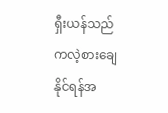ရှီးယန်သည် ကလဲ့စားချေနိုင်ရန်အ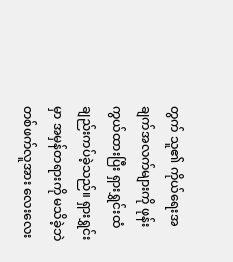တွက် သူ၏ ကိုယ်ရေးအချက်အလက်များကို ဖုန်းကွယ်ထားပြီး ရှားရွှင်းထံ ချည်းကပ်ခဲ့သည်။ ရှားရွှင်းမှာ အမှန်တရားကို မသိခဲ့ဘဲ တစ်ဖက်လူအား လေးလေး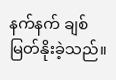နက်နက် ချစ်မြတ်နိုးခဲ့သည်။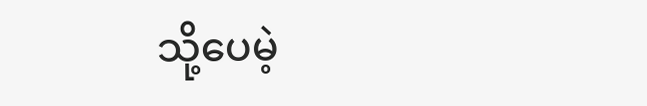သို့ပေမဲ့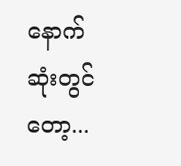နောက်ဆုံးတွင်တော့...